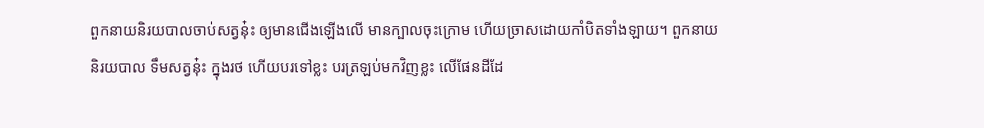ពួកនាយនិរយបាលចាប់សត្វនុ៎ះ ឲ្យមានជើងឡើងលើ មានក្បាលចុះក្រោម ហើយច្រាសដោយកាំបិតទាំងឡាយ។ ពួកនាយនិរយបាល ទឹមសត្វនុ៎ះ ក្នុងរថ ហើយបរទៅខ្លះ បរត្រឡប់មកវិញខ្លះ លើផែនដីដែ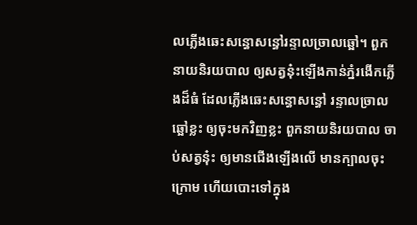លភ្លើងឆេះសន្ធោសន្ធៅរន្ទាលច្រាលឆ្អៅ។ ពួកនាយនិរយបាល ឲ្យសត្វនុ៎ះឡើងកាន់ភ្នំរងើកភ្លើងដ៏ធំ ដែលភ្លើងឆេះសន្ធោសន្ធៅ រន្ទាលច្រាលឆ្អៅខ្លះ ឲ្យចុះមកវិញខ្លះ ពួកនាយនិរយបាល ចាប់សត្វនុ៎ះ ឲ្យមានជើងឡើងលើ មានក្បាលចុះក្រោម ហើយបោះទៅក្នុង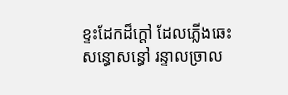ខ្ទះដែកដ៏ក្តៅ ដែលភ្លើងឆេះសន្ធោសន្ធៅ រន្ទាលច្រាល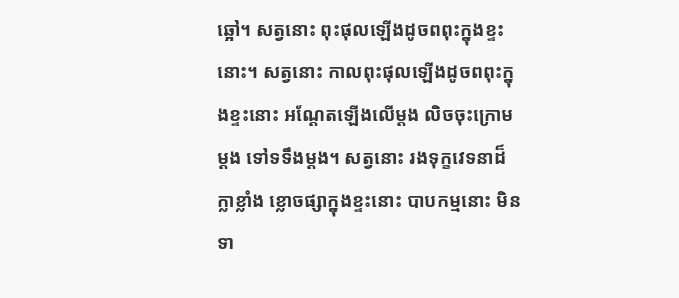ឆ្អៅ។ សត្វនោះ ពុះផុលឡើងដូចពពុះក្នុងខ្ទះនោះ។ សត្វនោះ កាលពុះផុលឡើងដូចពពុះក្នុងខ្ទះនោះ អណ្តែតឡើងលើម្តង លិចចុះក្រោមម្តង ទៅទទឹងម្តង។ សត្វនោះ រងទុក្ខវេទនាដ៏ក្លាខ្លាំង ខ្លោចផ្សាក្នុងខ្ទះនោះ បាបកម្មនោះ មិនទា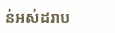ន់អស់ដរាប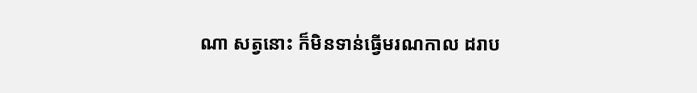ណា សត្វនោះ ក៏មិនទាន់ធ្វើមរណកាល ដរាប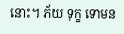នោះ។ ភ័យ ទុក្ខ ទោមន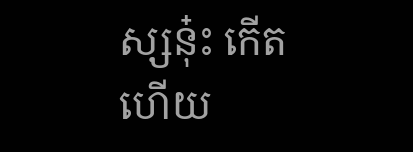ស្សនុ៎ះ កើតហើយ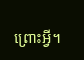ព្រោះអ្វី។